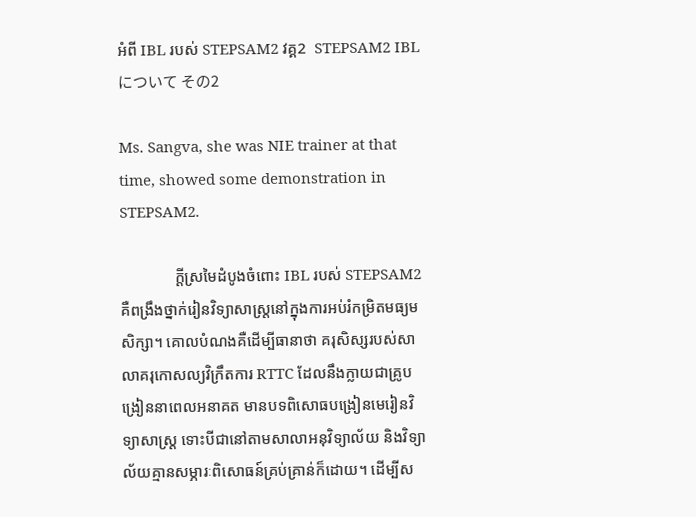អំពី IBL របស់ STEPSAM2 វគ្គ2  STEPSAM2 IBL について その2

Ms. Sangva, she was NIE trainer at that time, showed some demonstration in STEPSAM2.

              ក្ដីស្រមៃដំបូងចំពោះ IBL របស់ STEPSAM2 គឺពង្រឹងថ្នាក់រៀនវិទ្យាសាស្រ្តនៅក្នុងការអប់រំកម្រិតមធ្យមសិក្សា។ គោលបំណងគឺដើម្បីធានាថា គរុសិស្សរបស់សាលាគរុកោសល្យវិក្រឹតការ RTTC ដែលនឹងក្លាយជាគ្រូបង្រៀននាពេលអនាគត មានបទពិសោធបង្រៀនមេរៀនវិទ្យាសាស្ត្រ ទោះបីជានៅតាមសាលាអនុវិទ្យាល័យ និងវិទ្យាល័យគ្មានសម្ភារៈពិសោធន៍គ្រប់គ្រាន់ក៏ដោយ។ ដើម្បីស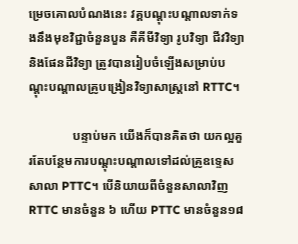ម្រេចគោលបំណងនេះ វគ្គបណ្ដុះបណ្ដាលទាក់ទងនឹងមុខវិជ្ជាចំនួនបួន គឺគីមីវិទ្យា រូបវិទ្យា ជីវវិទ្យា និងផែនដីវិទ្យា ត្រូវបានរៀបចំឡើងសម្រាប់បណ្ដុះបណ្ដាលគ្រូបង្រៀនវិទ្យាសាស្រ្តនៅ RTTC។

              បន្ទាប់មក យើងក៏បានគិតថា យកល្អគួរតែបន្ថែមការបណ្ដុះបណ្ដាលទៅដល់គ្រូឧទ្ទេសសាលា PTTC។ បើនិយាយពីចំនួនសាលាវិញ RTTC មានចំនួន ៦ ហើយ PTTC មានចំនួន១៨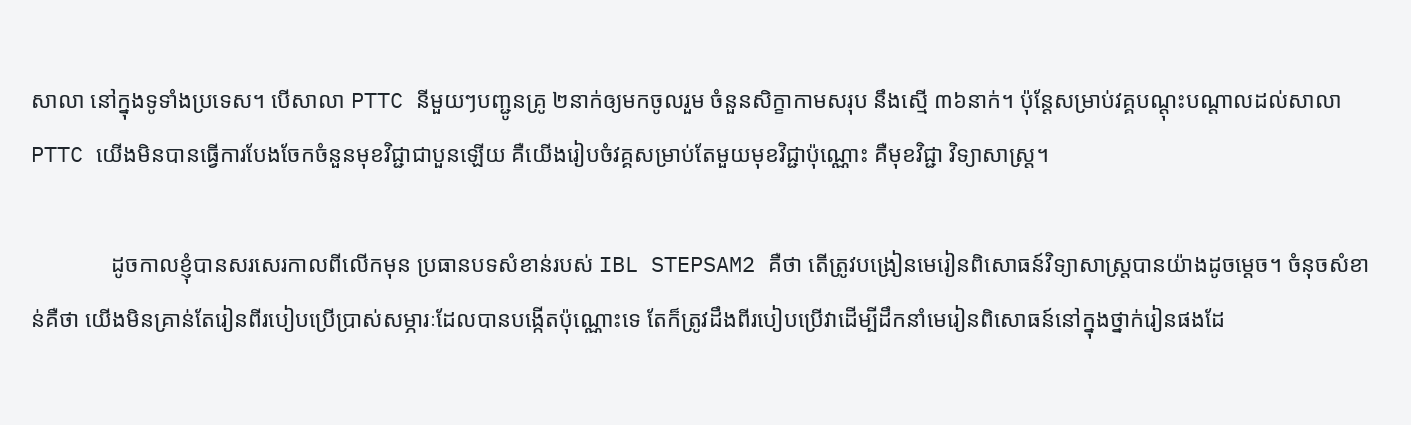សាលា នៅក្នុងទូទាំងប្រទេស។ បើសាលា PTTC នីមួយៗបញ្ជូនគ្រូ ២នាក់ឲ្យមកចូលរួម ចំនួនសិក្ខាកាមសរុប នឹងស្មើ ៣៦នាក់។ ប៉ុន្តែសម្រាប់វគ្គបណ្ដុះបណ្ដាលដល់សាលា PTTC យើងមិនបានធ្វើការបែងចែកចំនួនមុខវិជ្ជាជាបួនឡើយ គឺយើងរៀបចំវគ្គសម្រាប់តែមួយមុខវិជ្ជាប៉ុណ្ណោះ គឺមុខវិជ្ជា វិទ្យាសាស្រ្ត។

              ដូចកាលខ្ញុំបានសរសេរកាលពីលើកមុន ប្រធានបទសំខាន់របស់ IBL STEPSAM2 គឺថា តើត្រូវបង្រៀនមេរៀនពិសោធន៍វិទ្យាសាស្រ្តបានយ៉ាងដូចម្ដេច។ ចំនុចសំខាន់គឺថា យើងមិនគ្រាន់តែរៀនពីរបៀបប្រើប្រាស់សម្ភារៈដែលបានបង្កើតប៉ុណ្ណោះទេ តែក៏ត្រូវដឹងពីរបៀបប្រើវាដើម្បីដឹកនាំមេរៀនពិសោធន៍នៅក្នុងថ្នាក់រៀនផងដែ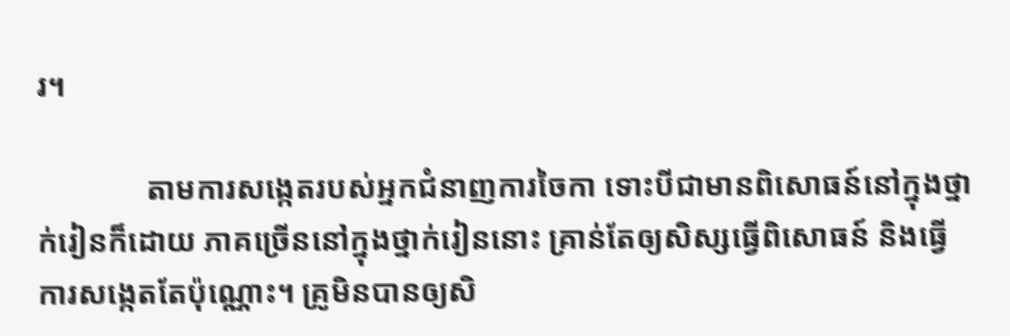រ។

              តាមការសង្កេតរបស់អ្នកជំនាញការចៃកា ទោះបីជាមានពិសោធន៍នៅក្នុងថ្នាក់រៀនក៏ដោយ ភាគច្រើននៅក្នុងថ្នាក់រៀននោះ គ្រាន់តែឲ្យសិស្សធ្វើពិសោធន៍ និងធ្វើការសង្កេតតែប៉ុណ្ណោះ។ គ្រូមិនបានឲ្យសិ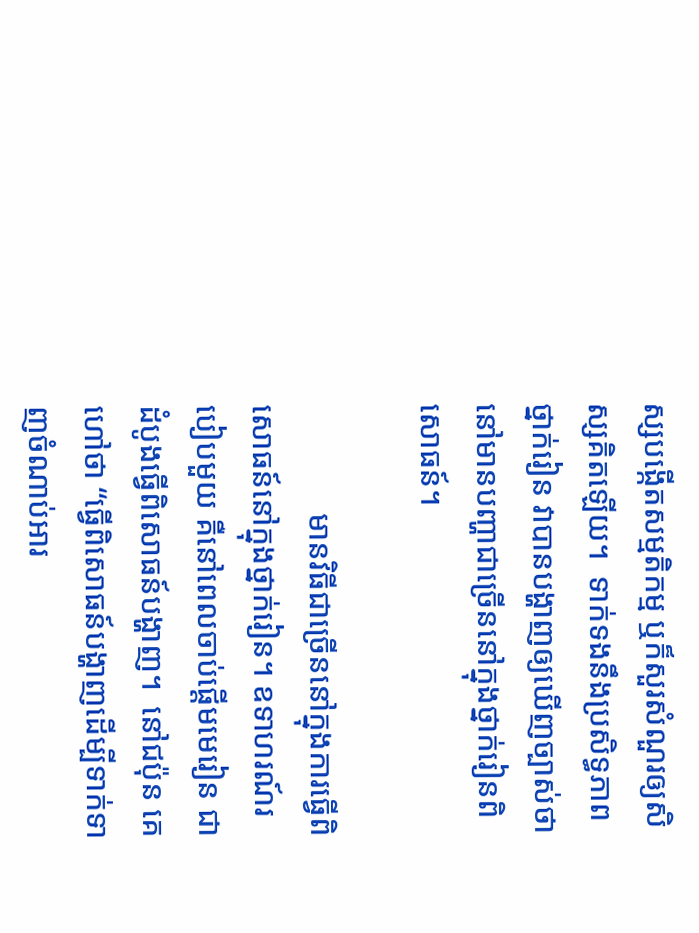ស្សបង្កើតសម្មតិកម្ម ឬក៏សួរសំណួរឲ្យសិស្សគិតឡើយ។  ទាក់ទងនឹងប្រសិទ្ធភាពថ្នាក់រៀន វាបានបង្ហាញឲ្យឃើញច្បាស់ថា នៅមានបញ្ហាជាច្រើននៅក្នុងថ្នាក់រៀនពិសោធន៍។

              មានវិធីជាច្រើននៅក្នុងការធ្វើពិសោធន៍នៅក្នុងថ្នាក់រៀន។ ឧទាហរណ៍របៀបមួយ គឺនៅពេលចាប់ផ្ដើមមេរៀន ជាដំបូងធ្វើពិសោធន៍បង្ហាញ។  នៅជប៉ុន គេហៅថា “ធ្វើពិសោធន៍បង្ហាញដើម្បីទាក់ទាញចំណាប់អារ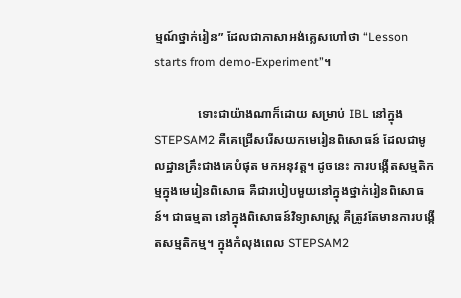ម្មណ៍ថ្នាក់រៀន” ដែលជាភាសាអង់គ្លេសហៅថា “Lesson starts from demo-Experiment”។

              ទោះជាយ៉ាងណាក៏ដោយ សម្រាប់ IBL នៅក្នុង STEPSAM2 គឺគេជ្រើសរើសយកមេរៀនពិសោធន៍ ដែលជាមូលដ្ឋានគ្រឹះជាងគេបំផុត មកអនុវត្ត។ ដូចនេះ ការបង្កើតសម្មតិកម្មក្នុងមេរៀនពិសោធ គឺជារបៀបមួយនៅក្នុងថ្នាក់រៀនពិសោធន៍។ ជាធម្មតា នៅក្នុងពិសោធន៍វិទ្យាសាស្រ្ត គឺត្រូវតែមានការបង្កើតសម្មតិកម្ម។ ក្នុងកំលុងពេល STEPSAM2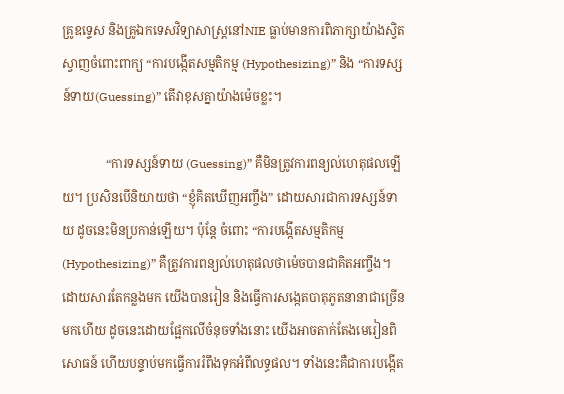គ្រូឧទ្ទេស និងគ្រូឯកទេសវិទ្យាសាស្រ្តនៅNIE ធ្លាប់មានការពិភាក្សាយ៉ាងស្វិតស្វាញចំពោះពាក្យ “ការបង្កើតសម្មតិកម្ម (Hypothesizing)” និង “ការទស្សន៍ទាយ(Guessing)” តើវាខុសគ្នាយ៉ាងម៉េចខ្លះ។

              “ការទស្សន៍ទាយ (Guessing)” គឺមិនត្រូវការពន្យល់ហេតុផលឡើយ។ ប្រសិនបើនិយាយថា “ខ្ញុំគិតឃើញអញ្ចឹង” ដោយសារជាការទស្សន៍ទាយ ដូចនេះមិនប្រកាន់ឡើយ។ ប៉ុន្តែ ចំពោះ “ការបង្កើតសម្មតិកម្ម (Hypothesizing)” គឺត្រូវការពន្យល់ហេតុផលថាម៉េចបានជាគិតអញ្ចឹង។ ដោយសារតែកន្លងមក យើងបានរៀន និងធ្វើការសង្កេតបាតុភូតនានាជាច្រើនមកហើយ ដូចនេះដោយផ្អែកលើចំនុចទាំងនោះ យើងអាចតាក់តែងមេរៀនពិសោធន៍ ហើយបន្ទាប់មកធ្វើការរំពឹងទុកអំពីលទ្ធផល។ ទាំងនេះគឺជាការបង្កើត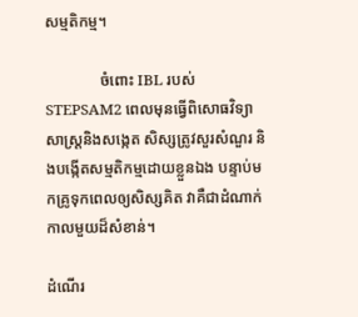សម្មតិកម្ម។

              ចំពោះ IBL របស់ STEPSAM2 ពេលមុនធ្វើពិសោធវិទ្យាសាស្ត្រនិងសង្កេត សិស្សត្រូវសួរសំណួរ និងបង្កើតសម្មតិកម្មដោយខ្លួនឯង បន្ទាប់មកគ្រូទុកពេលឲ្យសិស្សគិត វាគឺជាដំណាក់កាលមួយដ៏សំខាន់។

ដំណើរ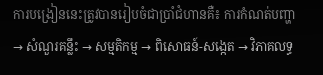ការបង្រៀននេះត្រូវបានរៀបចំជាប្រាំជំហានគឺ៖ ការកំណត់បញ្ហា → សំណួរគន្លឹះ → សម្មតិកម្ម → ពិសោធន៍-សង្កេត → វិភាគលទ្ធ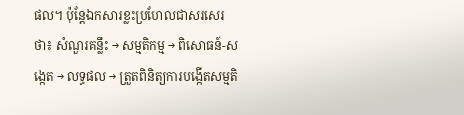ផល។ ប៉ុន្តែឯកសារខ្លះប្រហែលជាសរសេរថា៖ សំណួរគន្លឹះ → សម្មតិកម្ម → ពិសោធន៍-សង្កេត → លទ្ធផល → ត្រួតពិនិត្យការបង្កើតសម្មតិ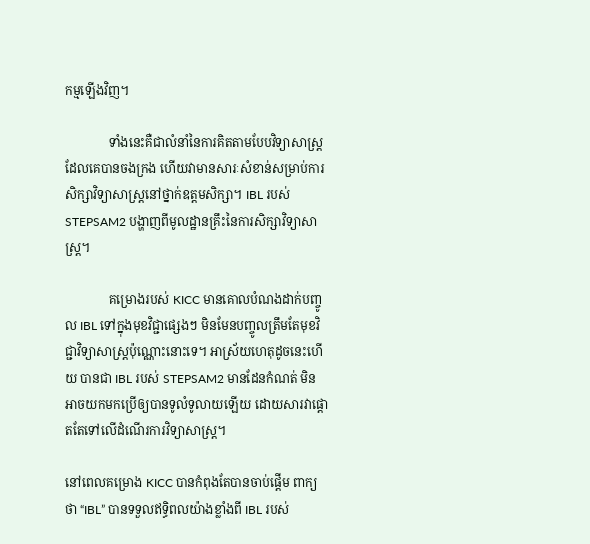កម្មឡើងវិញ។

              ទាំងនេះគឺជាលំនាំនៃការគិតតាមបែបវិទ្យាសាស្រ្តដែលគេបានចងក្រង ហើយវាមានសារៈសំខាន់សម្រាប់ការសិក្សាវិទ្យាសាស្រ្តនៅថ្នាក់ឧត្តមសិក្សា។ IBL របស់ STEPSAM2 បង្ហាញពីមូលដ្ឋានគ្រឹះនៃការសិក្សាវិទ្យាសាស្រ្ត។

              គម្រោងរបស់ KICC មានគោលបំណងដាក់បញ្ចូល IBL ទៅក្នុងមុខវិជ្ជាផ្សេងៗ មិនមែនបញ្ចូលត្រឹមតែមុខវិជ្ជាវិទ្យាសាស្រ្តប៉ុណ្ណោះនោះទេ។ អាស្រ័យហេតុដូចនេះហើយ បានជា IBL របស់ STEPSAM2 មានដែនកំណត់ មិនអាចយកមកប្រើឲ្យបានទូលំទូលាយឡើយ ដោយសារវាផ្ដោតតែទៅលើដំណើរការវិទ្យាសាស្រ្ត។

នៅពេលគម្រោង KICC បានកំពុងតែបានចាប់ផ្ដើម ពាក្យថា “IBL” បានទទួលឥទ្ធិពលយ៉ាងខ្លាំងពី IBL របស់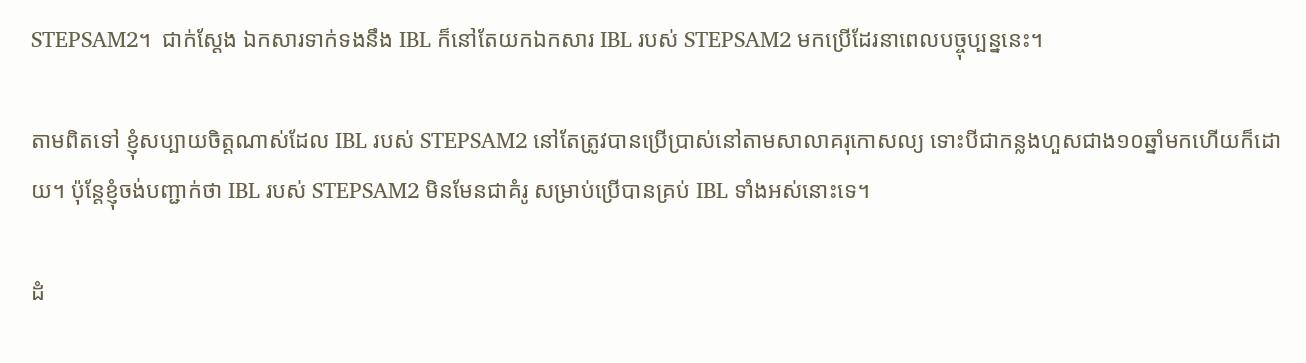STEPSAM2។  ជាក់ស្ដែង ឯកសារទាក់ទងនឹង IBL ក៏នៅតែយកឯកសារ IBL របស់ STEPSAM2 មកប្រើដែរនាពេលបច្ចុប្បន្ននេះ។

តាមពិតទៅ ខ្ញុំសប្បាយចិត្តណាស់ដែល IBL របស់ STEPSAM2 នៅតែត្រូវបានប្រើប្រាស់នៅតាមសាលាគរុកោសល្យ ទោះបីជាកន្លងហួសជាង១០ឆ្នាំមកហើយក៏ដោយ។ ប៉ុន្តែខ្ញុំចង់បញ្ជាក់ថា IBL របស់ STEPSAM2 មិនមែនជាគំរូ សម្រាប់ប្រើបានគ្រប់ IBL ទាំងអស់នោះទេ។

ដំ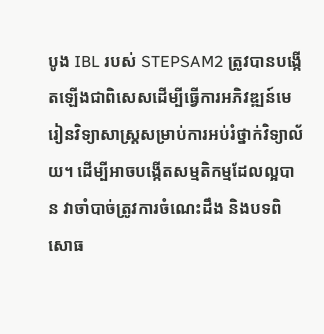បូង IBL របស់ STEPSAM2 ត្រូវបានបង្កើតឡើងជាពិសេសដើម្បីធ្វើការអភិវឌ្ឍន៍មេរៀនវិទ្យាសាស្ត្រសម្រាប់ការអប់រំថ្នាក់វិទ្យាល័យ។ ដើម្បីអាចបង្កើតសម្មតិកម្មដែលល្អបាន វាចាំបាច់ត្រូវការចំណេះដឹង និងបទពិសោធ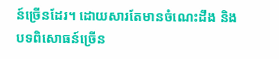ន៍ច្រើនដែរ។ ដោយសារតែមានចំណេះដឹង និងបទពិសោធន៍ច្រើន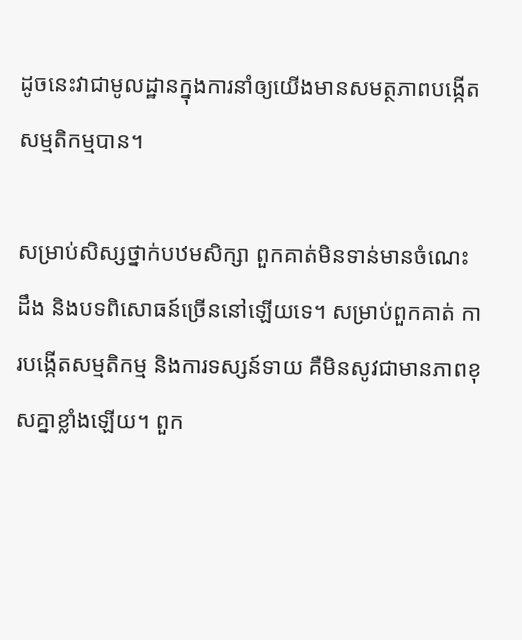ដូចនេះវាជាមូលដ្ឋានក្នុងការនាំឲ្យយើងមានសមត្ថភាពបង្កើតសម្មតិកម្មបាន។

សម្រាប់សិស្សថ្នាក់បឋមសិក្សា ពួកគាត់មិនទាន់មានចំណេះដឹង និងបទពិសោធន៍ច្រើននៅឡើយទេ។ សម្រាប់ពួកគាត់ ការបង្កើតសម្មតិកម្ម និងការទស្សន៍ទាយ គឺមិនសូវជាមានភាពខុសគ្នាខ្លាំងឡើយ។ ពួក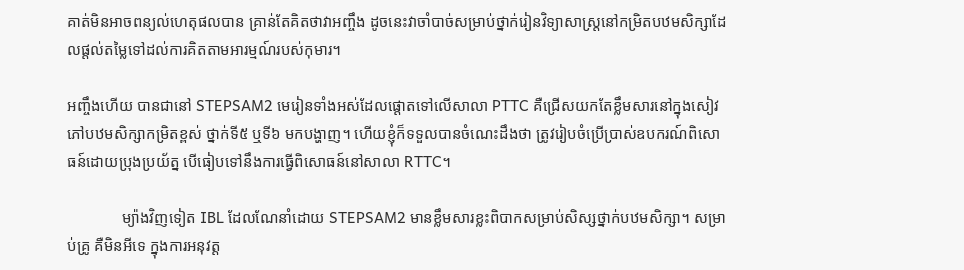គាត់មិនអាចពន្យល់ហេតុផលបាន គ្រាន់តែគិតថាវាអញ្ចឹង ដូចនេះវាចាំបាច់សម្រាប់ថ្នាក់រៀនវិទ្យាសាស្រ្តនៅកម្រិតបឋមសិក្សាដែលផ្ដល់តម្លៃទៅដល់ការគិតតាមអារម្មណ៍របស់កុមារ។

អញ្ចឹងហើយ បានជានៅ STEPSAM2 មេរៀនទាំងអស់ដែលផ្ដោតទៅលើសាលា PTTC គឺជ្រើសយកតែខ្លឹមសារនៅក្នុងសៀវភៅបឋមសិក្សាកម្រិតខ្ពស់ ថ្នាក់ទី៥ ឬទី៦ មកបង្ហាញ។ ហើយខ្ញុំក៏ទទួលបានចំណេះដឹងថា ត្រូវរៀបចំប្រើប្រាស់ឧបករណ៍ពិសោធន៍ដោយប្រុងប្រយ័ត្ន បើធៀបទៅនឹងការធ្វើពិសោធន៍នៅសាលា RTTC។

              ម្យ៉ាងវិញទៀត IBL ដែលណែនាំដោយ STEPSAM2 មានខ្លឹមសារខ្លះពិបាកសម្រាប់សិស្សថ្នាក់បឋមសិក្សា។ សម្រាប់គ្រូ គឺមិនអីទេ ក្នុងការអនុវត្ត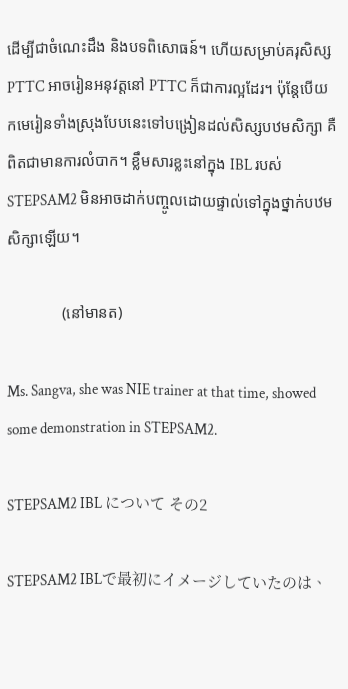ដើម្បីជាចំណេះដឹង និងបទពិសោធន៍។ ហើយសម្រាប់គរុសិស្ស PTTC អាចរៀនអនុវត្តនៅ PTTC ក៏ជាការល្អដែរ។ ប៉ុន្តែបើយកមេរៀនទាំងស្រុងបែបនេះទៅបង្រៀនដល់សិស្សបឋមសិក្សា គឺពិតជាមានការលំបាក។ ខ្លឹមសារខ្លះនៅក្នុង IBL របស់ STEPSAM2 មិនអាចដាក់បញ្ចូលដោយផ្ទាល់ទៅក្នុងថ្នាក់បឋមសិក្សាឡើយ។

              (នៅមានត)

Ms. Sangva, she was NIE trainer at that time, showed some demonstration in STEPSAM2.

STEPSAM2 IBL について その2

STEPSAM2 IBLで最初にイメージしていたのは、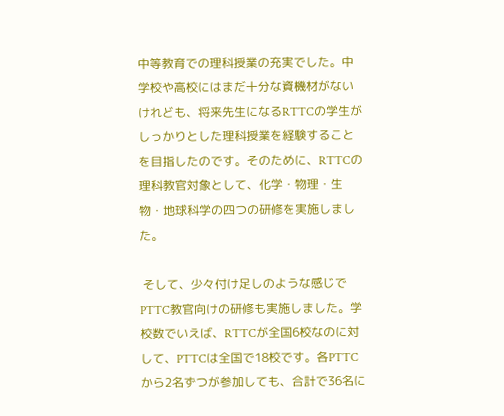中等教育での理科授業の充実でした。中学校や高校にはまだ十分な資機材がないけれども、将来先生になるRTTCの学生がしっかりとした理科授業を経験することを目指したのです。そのために、RTTCの理科教官対象として、化学・物理・生物・地球科学の四つの研修を実施しました。

 そして、少々付け足しのような感じでPTTC教官向けの研修も実施しました。学校数でいえば、RTTCが全国6校なのに対して、PTTCは全国で18校です。各PTTCから2名ずつが参加しても、合計で36名に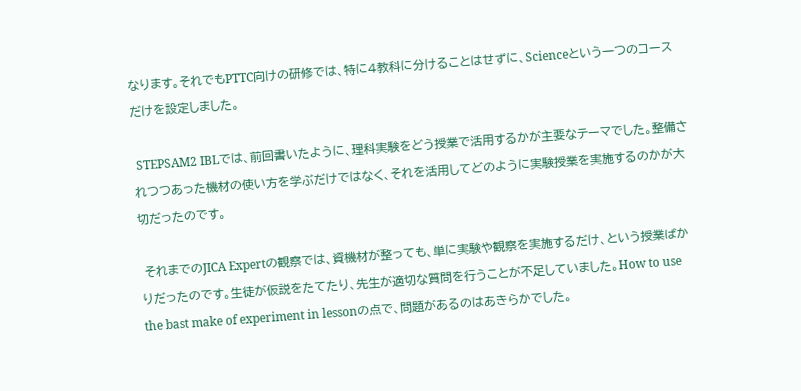なります。それでもPTTC向けの研修では、特に4教科に分けることはせずに、Scienceという一つのコースだけを設定しました。

 STEPSAM2 IBLでは、前回書いたように、理科実験をどう授業で活用するかが主要なテーマでした。整備されつつあった機材の使い方を学ぶだけではなく、それを活用してどのように実験授業を実施するのかが大切だったのです。

 それまでのJICA Expertの観察では、資機材が整っても、単に実験や観察を実施するだけ、という授業ばかりだったのです。生徒が仮説をたてたり、先生が適切な質問を行うことが不足していました。How to use the bast make of experiment in lessonの点で、問題があるのはあきらかでした。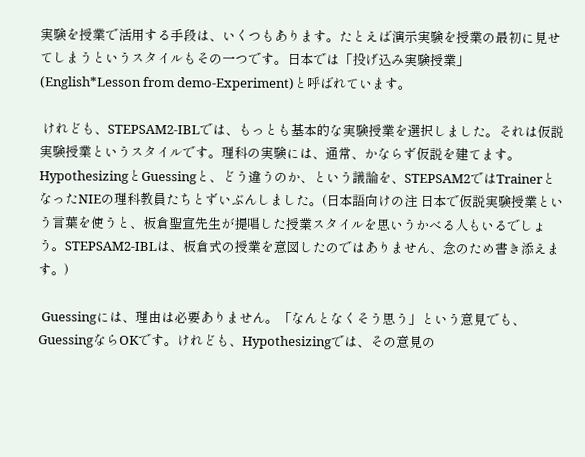実験を授業で活用する手段は、いくつもあります。たとえば演示実験を授業の最初に見せてしまうというスタイルもその一つです。日本では「投げ込み実験授業」(English*Lesson from demo-Experiment)と呼ばれています。

 けれども、STEPSAM2-IBLでは、もっとも基本的な実験授業を選択しました。それは仮説実験授業というスタイルです。理科の実験には、通常、かならず仮説を建てます。HypothesizingとGuessingと、どう違うのか、という議論を、STEPSAM2ではTrainerとなったNIEの理科教員たちとずいぶんしました。(日本語向けの注 日本で仮説実験授業という言葉を使うと、板倉聖宣先生が提唱した授業スタイルを思いうかべる人もいるでしょう。STEPSAM2-IBLは、板倉式の授業を意図したのではありません、念のため書き添えます。)

 Guessingには、理由は必要ありません。「なんとなくそう思う」という意見でも、GuessingならOKです。けれども、Hypothesizingでは、その意見の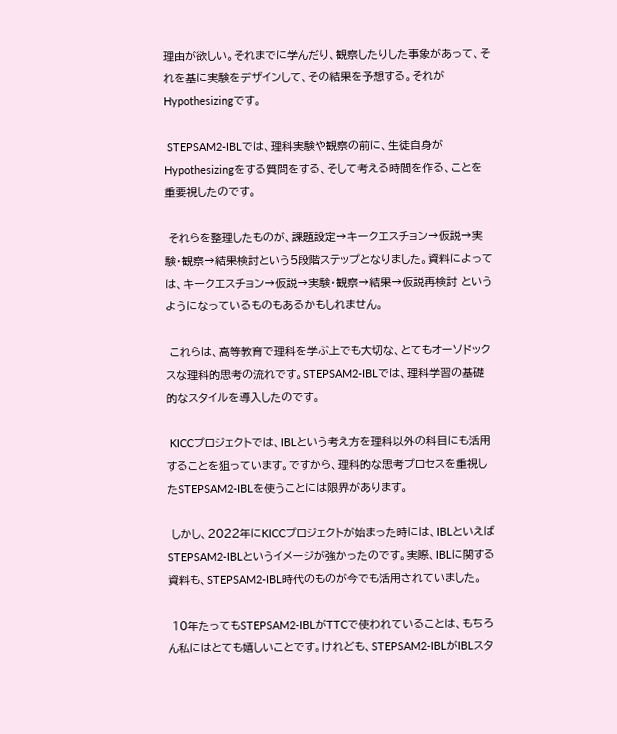理由が欲しい。それまでに学んだり、観察したりした事象があって、それを基に実験をデザインして、その結果を予想する。それがHypothesizingです。

 STEPSAM2-IBLでは、理科実験や観察の前に、生徒自身がHypothesizingをする質問をする、そして考える時間を作る、ことを重要視したのです。

 それらを整理したものが、課題設定→キークエスチョン→仮説→実験・観察→結果検討という5段階ステップとなりました。資料によっては、キークエスチョン→仮説→実験・観察→結果→仮説再検討 というようになっているものもあるかもしれません。

 これらは、高等教育で理科を学ぶ上でも大切な、とてもオーソドックスな理科的思考の流れです。STEPSAM2-IBLでは、理科学習の基礎的なスタイルを導入したのです。

 KICCプロジェクトでは、IBLという考え方を理科以外の科目にも活用することを狙っています。ですから、理科的な思考プロセスを重視したSTEPSAM2-IBLを使うことには限界があります。

 しかし、2022年にKICCプロジェクトが始まった時には、IBLといえばSTEPSAM2-IBLというイメージが強かったのです。実際、IBLに関する資料も、STEPSAM2-IBL時代のものが今でも活用されていました。

 10年たってもSTEPSAM2-IBLがTTCで使われていることは、もちろん私にはとても嬉しいことです。けれども、STEPSAM2-IBLがIBLスタ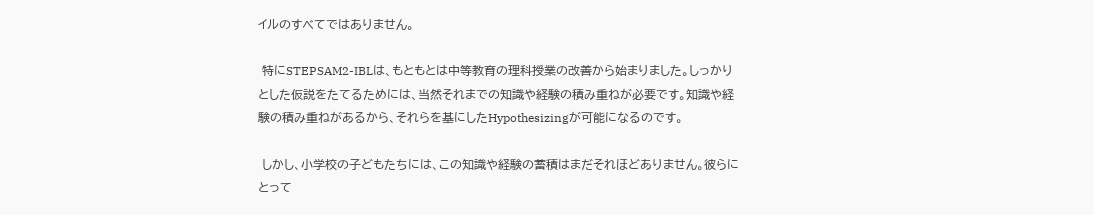イルのすべてではありません。

 特にSTEPSAM2-IBLは、もともとは中等教育の理科授業の改善から始まりました。しっかりとした仮説をたてるためには、当然それまでの知識や経験の積み重ねが必要です。知識や経験の積み重ねがあるから、それらを基にしたHypothesizingが可能になるのです。

 しかし、小学校の子どもたちには、この知識や経験の蓄積はまだそれほどありません。彼らにとって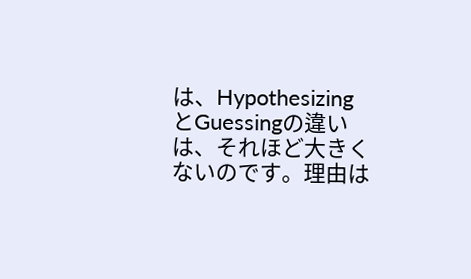は、HypothesizingとGuessingの違いは、それほど大きくないのです。理由は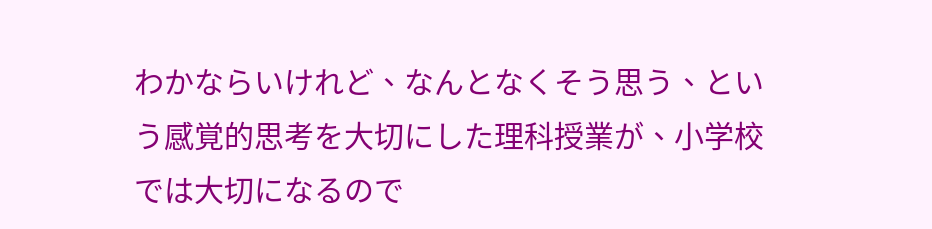わかならいけれど、なんとなくそう思う、という感覚的思考を大切にした理科授業が、小学校では大切になるので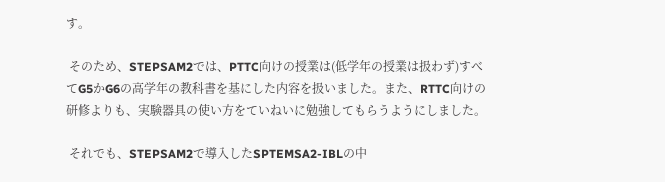す。

 そのため、STEPSAM2では、PTTC向けの授業は(低学年の授業は扱わず)すべてG5かG6の高学年の教科書を基にした内容を扱いました。また、RTTC向けの研修よりも、実験器具の使い方をていねいに勉強してもらうようにしました。

 それでも、STEPSAM2で導入したSPTEMSA2-IBLの中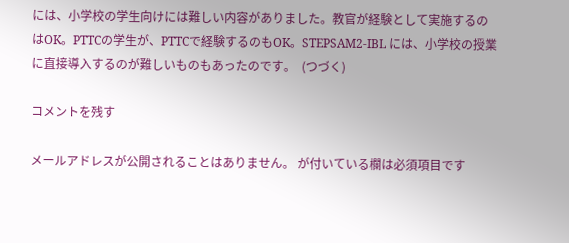には、小学校の学生向けには難しい内容がありました。教官が経験として実施するのはOK。PTTCの学生が、PTTCで経験するのもOK。STEPSAM2-IBL には、小学校の授業に直接導入するのが難しいものもあったのです。  (つづく)

コメントを残す

メールアドレスが公開されることはありません。 が付いている欄は必須項目です